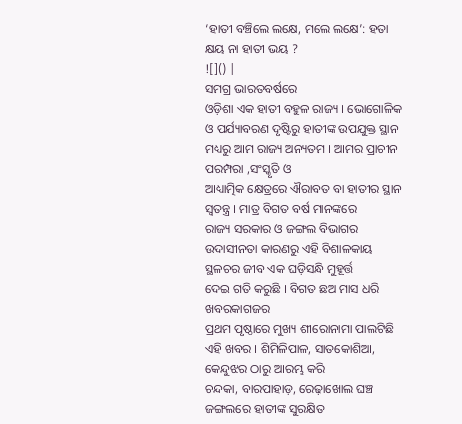‘ହାତୀ ବଞ୍ଚିଲେ ଲକ୍ଷେ, ମଲେ ଲକ୍ଷେ’: ହତା କ୍ଷୟ ନା ହାତୀ ଭୟ ?
![]() |
ସମଗ୍ର ଭାରତବର୍ଷରେ
ଓଡ଼ିଶା ଏକ ହାତୀ ବହୁଳ ରାଜ୍ୟ । ଭୋଗୋଳିକ ଓ ପର୍ଯ୍ୟାବରଣ ଦୃଷ୍ଟିରୁ ହାତୀଙ୍କ ଉପଯୁକ୍ତ ସ୍ଥାନ
ମଧ୍ୟରୁ ଆମ ରାଜ୍ୟ ଅନ୍ୟତମ । ଆମର ପ୍ରାଚୀନ ପରମ୍ପରା ,ସଂସ୍କୃତି ଓ
ଆଧ୍ୟାତ୍ମିକ କ୍ଷେତ୍ରରେ ଐରାବତ ବା ହାତୀର ସ୍ଥାନ ସ୍ୱତନ୍ତ୍ର । ମାତ୍ର ବିଗତ ବର୍ଷ ମାନଙ୍କରେ
ରାଜ୍ୟ ସରକାର ଓ ଜଙ୍ଗଲ ବିଭାଗର ଉଦାସୀନତା କାରଣରୁ ଏହି ବିଶାଳକାୟ ସ୍ଥଳଚର ଜୀବ ଏକ ଘଡ଼ିସନ୍ଧି ମୁହୂର୍ତ୍ତ
ଦେଇ ଗତି କରୁଛି । ବିଗତ ଛଅ ମାସ ଧରି ଖବରକାଗଜର
ପ୍ରଥମ ପୃଷ୍ଠାରେ ମୁଖ୍ୟ ଶୀରୋନାମା ପାଲଟିଛି ଏହି ଖବର । ଶିମିଳିପାଳ, ସାତକୋଶିଆ, କେନ୍ଦୁଝର ଠାରୁ ଆରମ୍ଭ କରି
ଚନ୍ଦକା, ବାରପାହାଡ଼, ରେଢ଼ାଖୋଲ ଘଞ୍ଚ ଜଙ୍ଗଲରେ ହାତୀଙ୍କ ସୁରକ୍ଷିତ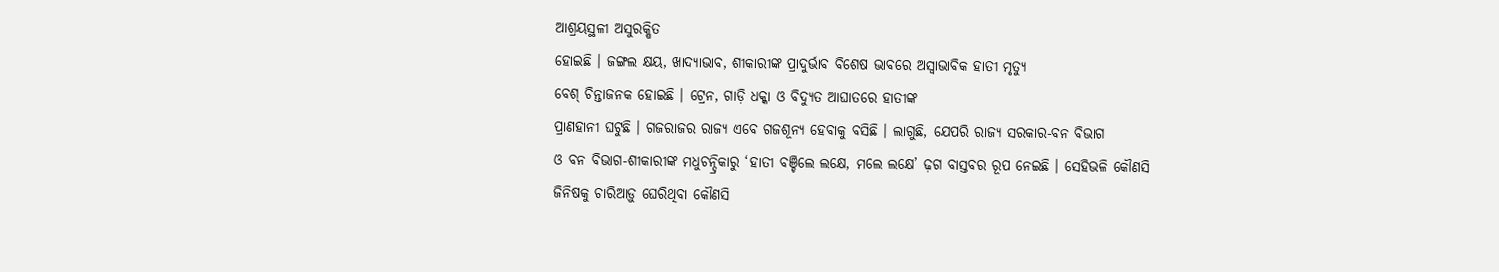ଆଶ୍ରୟସ୍ଥଳୀ ଅସୁରକ୍ଷିତ
ହୋଇଛି । ଜଙ୍ଗଲ କ୍ଷୟ, ଖାଦ୍ୟାଭାବ, ଶୀକାରୀଙ୍କ ପ୍ରାଦୁର୍ଭାବ ବିଶେଷ ଭାବରେ ଅସ୍ୱାଭାବିକ ହାତୀ ମୃତ୍ୟୁ
ବେଶ୍ ଚିନ୍ତାଜନକ ହୋଇଛି । ଟ୍ରେନ, ଗାଡ଼ି ଧକ୍କା ଓ ବିଦ୍ୟୁତ ଆଘାତରେ ହାତୀଙ୍କ
ପ୍ରାଣହାନୀ ଘଟୁଛି । ଗଜରାଜର ରାଜ୍ୟ ଏବେ ଗଜଶୂନ୍ୟ ହେବାକୁ ବସିଛି । ଲାଗୁଛି, ଯେପରି ରାଜ୍ୟ ସରକାର-ବନ ବିଭାଗ
ଓ ବନ ବିଭାଗ-ଶୀକାରୀଙ୍କ ମଧୁଚନ୍ଦ୍ରିକାରୁ ‘ହାତୀ ବଞ୍ଚିଲେ ଲକ୍ଷେ, ମଲେ ଲକ୍ଷେ’ ଢ଼ଗ ବାସ୍ତବର ରୂପ ନେଇଛି । ସେହିଭଳି କୌଣସି
ଜିନିଷକୁ ଚାରିଆଡ଼ୁ ଘେରିଥିବା କୌଣସି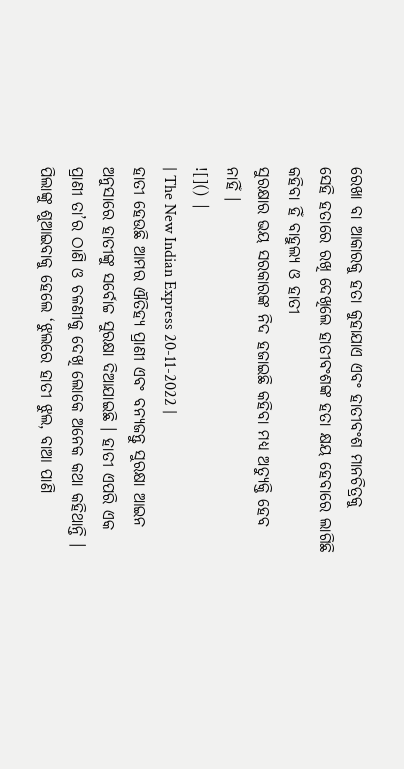ରେଖା ବା ଆକାରକୁ ହତା କୁହାଯାଏ ଏବଂ ହାତୀବଂଶ ମାନଚିତ୍ରକୁ
ସେହି ହତାରେ ରଖି ଦେଖିଲେ ହାତୀବଂଶଙ୍କ ହତା କ୍ଷୟ ହେବାରେ ଲାଗିଛି କହିବା ହିଁ ବାହୁଲ୍ୟ ଓ ହାତୀ
ସୁରକ୍ଷାର ଭୟ ସରକାରଙ୍କ ନିଦ ହଜାଇଛି କହିବା ମଧ୍ୟ ଅତ୍ୟୁକ୍ତି ହେବ ନାହିଁ ।
![]() |
| The New Indian Express 20-11-2022 |
ହାତୀ ହେଉଛି ଆମର ଐତିହ୍ୟ ପ୍ରାଣୀ ଏବଂ ବନ୍ୟଜନ୍ତୁ ସୁରକ୍ଷା ଆଇନ ଅନୁସାରେ ହାତୀଙ୍କୁ ସର୍ବୋଚ୍ଚ ସୁରକ୍ଷା ଦିଆଯାଇଛି । ହାତୀ ଏପରି ଏକ ପ୍ରାଣୀ ତା’ର ଠାଣି ଓ ଚଳଣୀକୁ ଦେଖି ଲୋକେ ଅନେକ କଥା କହିଥାନ୍ତି । ପିଲାଙ୍କୁ ଶୁଆଇବାକୁ ହେଲେ ‘ଝୁଲରେ ହାତୀ ଝୁଲ, ବାଆ ପାଣି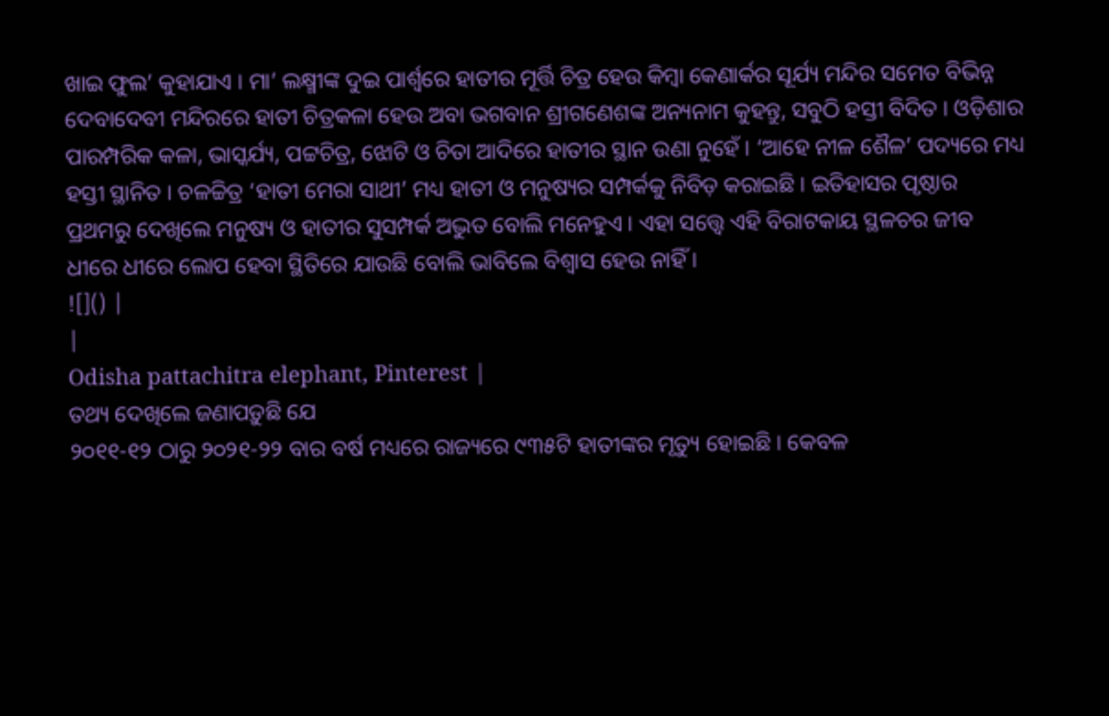ଖାଇ ଫୁଲ’ କୁହାଯାଏ । ମା’ ଲକ୍ଷ୍ମୀଙ୍କ ଦୁଇ ପାର୍ଶ୍ୱରେ ହାତୀର ମୂର୍ତ୍ତି ଚିତ୍ର ହେଉ କିମ୍ବା କେଣାର୍କର ସୂର୍ଯ୍ୟ ମନ୍ଦିର ସମେତ ବିଭିନ୍ନ ଦେବାଦେବୀ ମନ୍ଦିରରେ ହାତୀ ଚିତ୍ରକଳା ହେଉ ଅବା ଭଗବାନ ଶ୍ରୀଗଣେଶଙ୍କ ଅନ୍ୟନାମ କୁହନ୍ତୁ, ସବୁଠି ହସ୍ତୀ ବିଦିତ । ଓଡ଼ିଶାର ପାରମ୍ପରିକ କଳା, ଭାସ୍କର୍ଯ୍ୟ, ପଟ୍ଟଚିତ୍ର, ଝୋଟି ଓ ଚିତା ଆଦିରେ ହାତୀର ସ୍ଥାନ ଉଣା ନୁହେଁ । ‘ଆହେ ନୀଳ ଶୈଳ’ ପଦ୍ୟରେ ମଧ୍ୟ ହସ୍ତୀ ସ୍ଥାନିତ । ଚଳଚ୍ଚିତ୍ର ‘ହାତୀ ମେରା ସାଥୀ’ ମଧ୍ୟ ହାତୀ ଓ ମନୁଷ୍ୟର ସମ୍ପର୍କକୁ ନିବିଡ଼ କରାଇଛି । ଇତିହାସର ପୃଷ୍ଠାର ପ୍ରଥମରୁ ଦେଖିଲେ ମନୁଷ୍ୟ ଓ ହାତୀର ସୁସମ୍ପର୍କ ଅଦ୍ଭୁତ ବୋଲି ମନେହୁଏ । ଏହା ସତ୍ତ୍ୱେ ଏହି ବିରାଟକାୟ ସ୍ଥଳଚର ଜୀବ ଧୀରେ ଧୀରେ ଲୋପ ହେବା ସ୍ଥିତିରେ ଯାଉଛି ବୋଲି ଭାବିଲେ ବିଶ୍ୱାସ ହେଉ ନାହିଁ ।
![]() |
|
Odisha pattachitra elephant, Pinterest |
ତଥ୍ୟ ଦେଖିଲେ ଜଣାପଡ଼ୁଛି ଯେ
୨୦୧୧-୧୨ ଠାରୁ ୨୦୨୧-୨୨ ବାର ବର୍ଷ ମଧ୍ୟରେ ରାଜ୍ୟରେ ୯୩୫ଟି ହାତୀଙ୍କର ମୃତ୍ୟୁ ହୋଇଛି । କେବଳ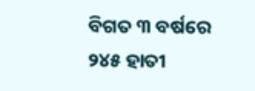ବିଗତ ୩ ବର୍ଷରେ ୨୪୫ ହାତୀ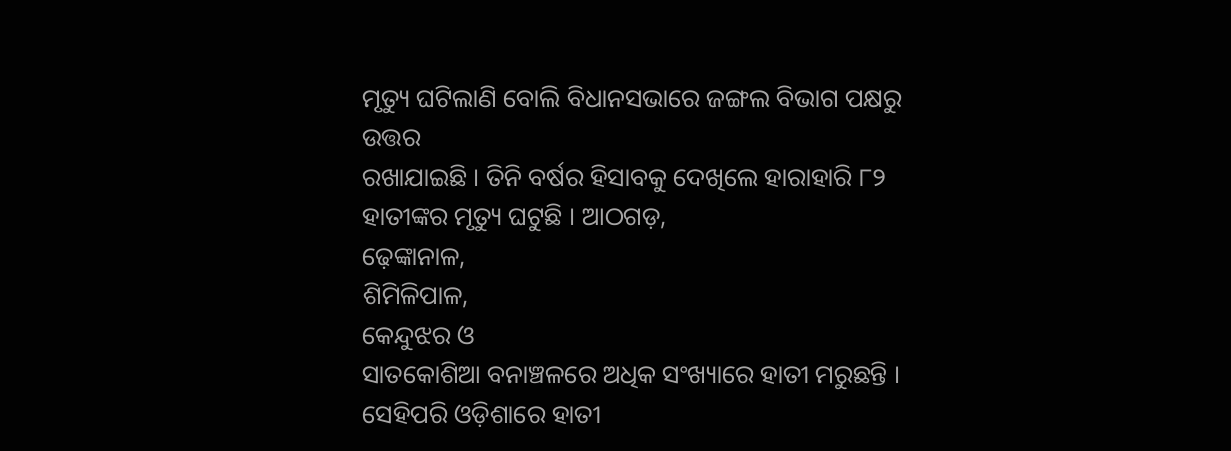ମୃତ୍ୟୁ ଘଟିଲାଣି ବୋଲି ବିଧାନସଭାରେ ଜଙ୍ଗଲ ବିଭାଗ ପକ୍ଷରୁ ଉତ୍ତର
ରଖାଯାଇଛି । ତିନି ବର୍ଷର ହିସାବକୁ ଦେଖିଲେ ହାରାହାରି ୮୨ ହାତୀଙ୍କର ମୃତ୍ୟୁ ଘଟୁଛି । ଆଠଗଡ଼,
ଢ଼େଙ୍କାନାଳ,
ଶିମିଳିପାଳ,
କେନ୍ଦୁଝର ଓ
ସାତକୋଶିଆ ବନାଞ୍ଚଳରେ ଅଧିକ ସଂଖ୍ୟାରେ ହାତୀ ମରୁଛନ୍ତି । ସେହିପରି ଓଡ଼ିଶାରେ ହାତୀ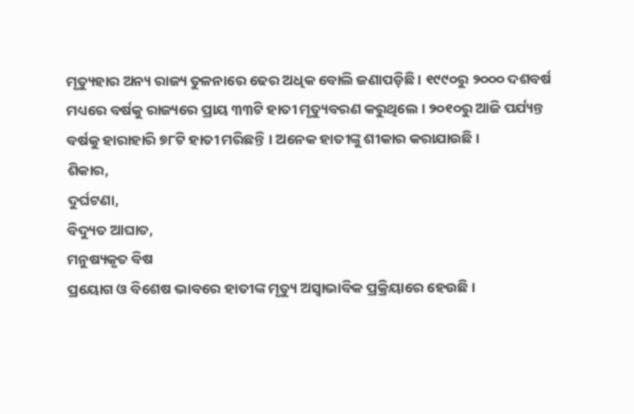ମୃତ୍ୟୁହାର ଅନ୍ୟ ରାଜ୍ୟ ତୁଳନାରେ ଢେର ଅଧିକ ବୋଲି ଜଣାପଡ଼ିଛି । ୧୯୯୦ରୁ ୨୦୦୦ ଦଶବର୍ଷ
ମଧ୍ୟରେ ବର୍ଷକୁ ରାଜ୍ୟରେ ପ୍ରାୟ ୩୩ଟି ହାତୀ ମୃତ୍ୟୁବରଣ କରୁଥିଲେ । ୨୦୧୦ରୁ ଆଜି ପର୍ଯ୍ୟନ୍ତ
ବର୍ଷକୁ ହାରାହାରି ୭୮ଟି ହାତୀ ମରିଛନ୍ତି । ଅନେକ ହାତୀଙ୍କୁ ଶୀକାର କରାଯାଉଛି ।
ଶିକାର,
ଦୁର୍ଘଟଣା,
ବିଦ୍ୟୁତ ଆଘାତ,
ମନୁଷ୍ୟକୃତ ବିଷ
ପ୍ରୟୋଗ ଓ ବିଶେଷ ଭାବରେ ହାତୀଙ୍କ ମୃତ୍ୟୁ ଅସ୍ୱାଭାବିକ ପ୍ରକ୍ରିୟାରେ ହେଉଛି ।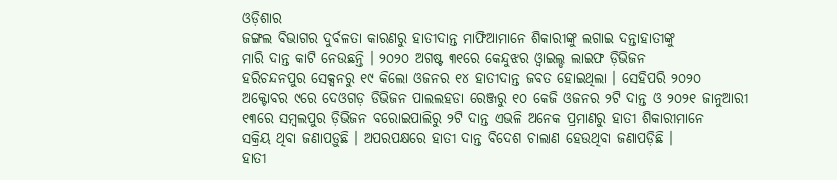ଓଡ଼ିଶାର
ଜଙ୍ଗଲ ବିଭାଗର ଦୁର୍ବଳତା କାରଣରୁ ହାତୀଦାନ୍ତ ମାଫିଆମାନେ ଶିକାରୀଙ୍କୁ ଲଗାଇ ଦନ୍ତାହାତୀଙ୍କୁ
ମାରି ଦାନ୍ତ କାଟି ନେଉଛନ୍ତି । ୨୦୨୦ ଅଗଷ୍ଟ ୩୧ରେ କେନ୍ଦୁଝର ଓ୍ୱାଇଲ୍ଡ ଲାଇଫ ଡ଼ିଭିଜନ
ହରିଚନ୍ଦନପୁର ସେକ୍ସନରୁ ୧୯ କିଲୋ ଓଜନର ୧୪ ହାତୀଦାନ୍ତ ଜବତ ହୋଇଥିଲା । ସେହିପରି ୨୦୨୦
ଅକ୍ଟୋବର ୯ରେ ଦେଓଗଡ଼ ଡିଭିଜନ ପାଲଲହଡା ରେଞ୍ଜରୁ ୧୦ କେଜି ଓଜନର ୨ଟି ଦାନ୍ତ ଓ ୨୦୨୧ ଜାନୁଆରୀ
୧୩ରେ ସମ୍ବଲପୁର ଡ଼ିଭିଜନ ବରୋଇପାଲିରୁ ୨ଟି ଦାନ୍ତ ଏଭଳି ଅନେକ ପ୍ରମାଣରୁ ହାତୀ ଶିକାରୀମାନେ
ସକ୍ରିୟ ଥିବା ଜଣାପଡ଼ୁଛି । ଅପରପକ୍ଷରେ ହାତୀ ଦାନ୍ତ ବିଦେଶ ଚାଲାଣ ହେଉଥିବା ଜଣାପଡ଼ିଛି ।
ହାତୀ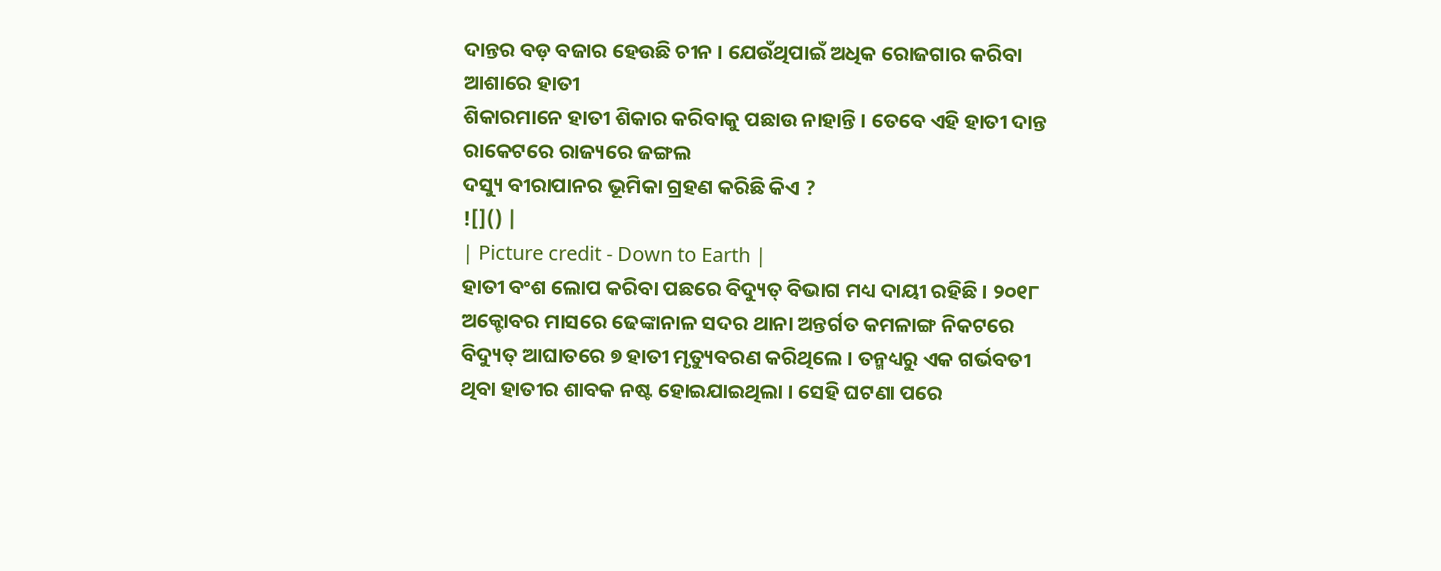ଦାନ୍ତର ବଡ଼ ବଜାର ହେଉଛି ଚୀନ । ଯେଉଁଥିପାଇଁ ଅଧିକ ରୋଜଗାର କରିବା ଆଶାରେ ହାତୀ
ଶିକାରମାନେ ହାତୀ ଶିକାର କରିବାକୁ ପଛାଉ ନାହାନ୍ତି । ତେବେ ଏହି ହାତୀ ଦାନ୍ତ ରାକେଟରେ ରାଜ୍ୟରେ ଜଙ୍ଗଲ
ଦସ୍ୟୁ ବୀରାପାନର ଭୂମିକା ଗ୍ରହଣ କରିଛି କିଏ ?
![]() |
| Picture credit - Down to Earth |
ହାତୀ ବଂଶ ଲୋପ କରିବା ପଛରେ ବିଦ୍ୟୁତ୍ ବିଭାଗ ମଧ୍ୟ ଦାୟୀ ରହିଛି । ୨୦୧୮ ଅକ୍ଟୋବର ମାସରେ ଢେଙ୍କାନାଳ ସଦର ଥାନା ଅନ୍ତର୍ଗତ କମଳାଙ୍ଗ ନିକଟରେ ବିଦ୍ୟୁତ୍ ଆଘାତରେ ୭ ହାତୀ ମୃତ୍ୟୁବରଣ କରିଥିଲେ । ତନ୍ମଧ୍ୟରୁ ଏକ ଗର୍ଭବତୀ ଥିବା ହାତୀର ଶାବକ ନଷ୍ଟ ହୋଇଯାଇଥିଲା । ସେହି ଘଟଣା ପରେ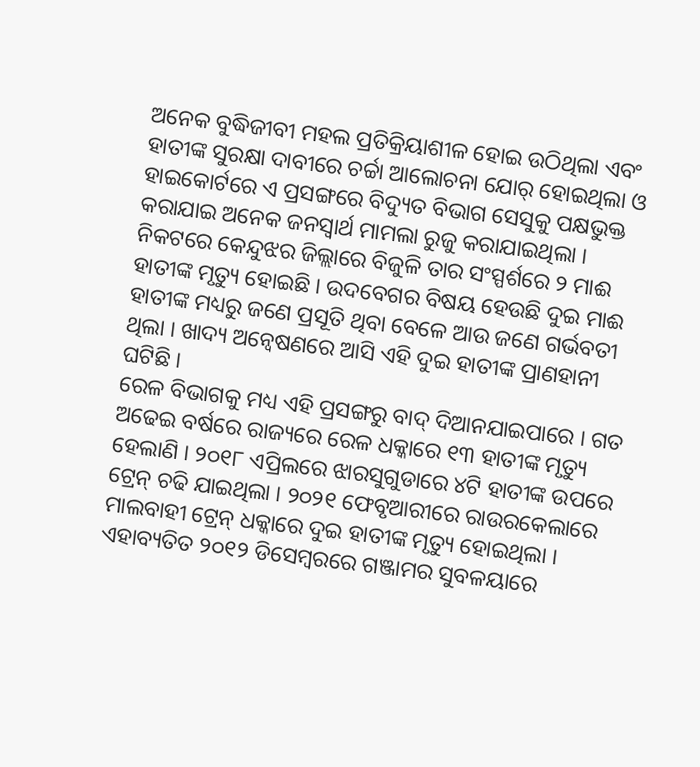ଅନେକ ବୁଦ୍ଧିଜୀବୀ ମହଲ ପ୍ରତିକ୍ରିୟାଶୀଳ ହୋଇ ଉଠିଥିଲା ଏବଂ ହାତୀଙ୍କ ସୁରକ୍ଷା ଦାବୀରେ ଚର୍ଚ୍ଚା ଆଲୋଚନା ଯୋର୍ ହୋଇଥିଲା ଓ ହାଇକୋର୍ଟରେ ଏ ପ୍ରସଙ୍ଗରେ ବିଦ୍ୟୁତ ବିଭାଗ ସେସୁକୁ ପକ୍ଷଭୁକ୍ତ କରାଯାଇ ଅନେକ ଜନସ୍ୱାର୍ଥ ମାମଲା ରୁଜୁ କରାଯାଇଥିଲା । ନିକଟରେ କେନ୍ଦୁଝର ଜିଲ୍ଲାରେ ବିଜୁଳି ତାର ସଂସ୍ପର୍ଶରେ ୨ ମାଈ ହାତୀଙ୍କ ମୃତ୍ୟୁ ହୋଇଛି । ଉଦବେଗର ବିଷୟ ହେଉଛି ଦୁଇ ମାଈ ହାତୀଙ୍କ ମଧ୍ୟରୁ ଜଣେ ପ୍ରସୂତି ଥିବା ବେଳେ ଆଉ ଜଣେ ଗର୍ଭବତୀ ଥିଲା । ଖାଦ୍ୟ ଅନ୍ୱେଷଣରେ ଆସି ଏହି ଦୁଇ ହାତୀଙ୍କ ପ୍ରାଣହାନୀ ଘଟିଛି ।
ରେଳ ବିଭାଗକୁ ମଧ୍ୟ ଏହି ପ୍ରସଙ୍ଗରୁ ବାଦ୍ ଦିଆନଯାଇପାରେ । ଗତ ଅଢେଇ ବର୍ଷରେ ରାଜ୍ୟରେ ରେଳ ଧକ୍କାରେ ୧୩ ହାତୀଙ୍କ ମୃତ୍ୟୁ ହେଲାଣି । ୨୦୧୮ ଏପ୍ରିଲରେ ଝାରସୁଗୁଡାରେ ୪ଟି ହାତୀଙ୍କ ଉପରେ ଟ୍ରେନ୍ ଚଢି ଯାଇଥିଲା । ୨୦୨୧ ଫେବୃଆରୀରେ ରାଉରକେଲାରେ ମାଲବାହୀ ଟ୍ରେନ୍ ଧକ୍କାରେ ଦୁଇ ହାତୀଙ୍କ ମୃତ୍ୟୁ ହୋଇଥିଲା । ଏହାବ୍ୟତିତ ୨୦୧୨ ଡିସେମ୍ବରରେ ଗଞ୍ଜାମର ସୁବଳୟାରେ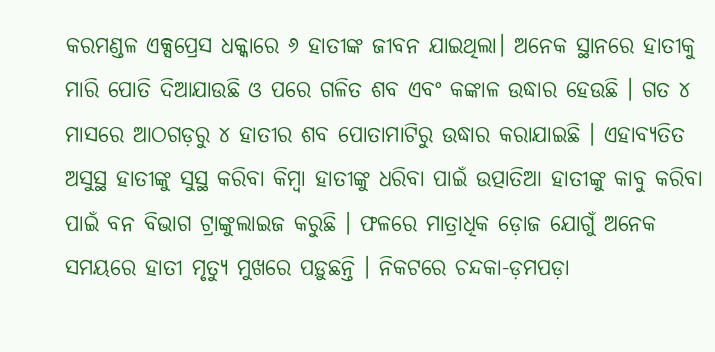କରମଣ୍ଡଳ ଏକ୍ସପ୍ରେସ ଧକ୍କାରେ ୬ ହାତୀଙ୍କ ଜୀବନ ଯାଇଥିଲା। ଅନେକ ସ୍ଥାନରେ ହାତୀକୁ ମାରି ପୋତି ଦିଆଯାଉଛି ଓ ପରେ ଗଳିତ ଶବ ଏବଂ କଙ୍କାଳ ଉଦ୍ଧାର ହେଉଛି । ଗତ ୪ ମାସରେ ଆଠଗଡ଼ରୁ ୪ ହାତୀର ଶବ ପୋତାମାଟିରୁ ଉଦ୍ଧାର କରାଯାଇଛି । ଏହାବ୍ୟତିତ ଅସୁସ୍ଥ ହାତୀଙ୍କୁ ସୁସ୍ଥ କରିବା କିମ୍ବା ହାତୀଙ୍କୁ ଧରିବା ପାଇଁ ଉତ୍ପାତିଆ ହାତୀଙ୍କୁ କାବୁ କରିବା ପାଇଁ ବନ ବିଭାଗ ଟ୍ରାଙ୍କୁଲାଇଜ କରୁଛି । ଫଳରେ ମାତ୍ରାଧିକ ଡ଼ୋଜ ଯୋଗୁଁ ଅନେକ ସମୟରେ ହାତୀ ମୃତ୍ୟୁ ମୁଖରେ ପଡ଼ୁଛନ୍ତି । ନିକଟରେ ଚନ୍ଦକା-ଡ଼ମପଡ଼ା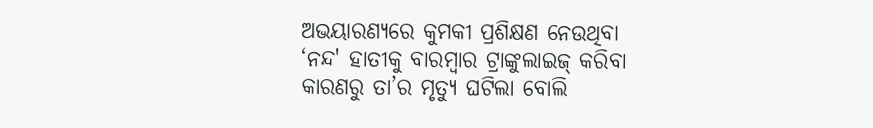ଅଭୟାରଣ୍ୟରେ କୁମକୀ ପ୍ରଶିକ୍ଷଣ ନେଉଥିବା ‘ନନ୍ଦ' ହାତୀକୁ ବାରମ୍ବାର ଟ୍ରାଙ୍କୁଲାଇଜ୍ କରିବା କାରଣରୁ ତା’ର ମୃତ୍ୟୁ ଘଟିଲା ବୋଲି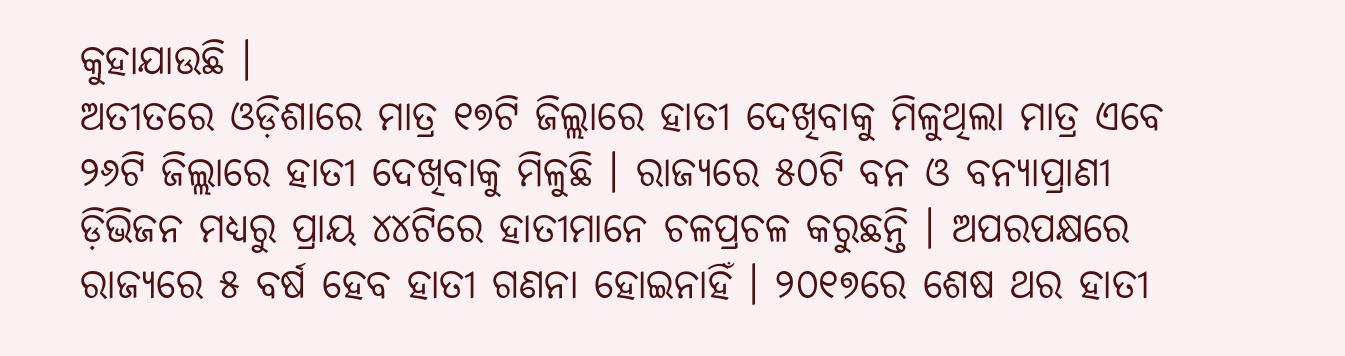କୁହାଯାଉଛି ।
ଅତୀତରେ ଓଡ଼ିଶାରେ ମାତ୍ର ୧୭ଟି ଜିଲ୍ଲାରେ ହାତୀ ଦେଖିବାକୁ ମିଳୁଥିଲା ମାତ୍ର ଏବେ ୨୬ଟି ଜିଲ୍ଲାରେ ହାତୀ ଦେଖିବାକୁ ମିଳୁଛି । ରାଜ୍ୟରେ ୫୦ଟି ବନ ଓ ବନ୍ୟାପ୍ରାଣୀ ଡ଼ିଭିଜନ ମଧ୍ୟରୁ ପ୍ରାୟ ୪୪ଟିରେ ହାତୀମାନେ ଚଳପ୍ରଚଳ କରୁଛନ୍ତି । ଅପରପକ୍ଷରେ ରାଜ୍ୟରେ ୫ ବର୍ଷ ହେବ ହାତୀ ଗଣନା ହୋଇନାହିଁ । ୨୦୧୭ରେ ଶେଷ ଥର ହାତୀ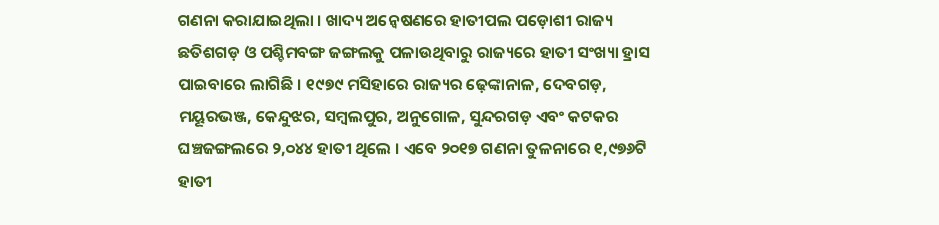ଗଣନା କରାଯାଇଥିଲା । ଖାଦ୍ୟ ଅନ୍ୱେଷଣରେ ହାତୀପଲ ପଡ଼ୋଶୀ ରାଜ୍ୟ ଛତିଶଗଡ଼ ଓ ପଶ୍ଚିମବଙ୍ଗ ଜଙ୍ଗଲକୁ ପଳାଉଥିବାରୁ ରାଜ୍ୟରେ ହାତୀ ସଂଖ୍ୟା ହ୍ରାସ ପାଇବାରେ ଲାଗିଛି । ୧୯୭୯ ମସିହାରେ ରାଜ୍ୟର ଢ଼େଙ୍କାନାଳ, ଦେବଗଡ଼, ମୟୂରଭଞ୍ଜ, କେନ୍ଦୁଝର, ସମ୍ବଲପୁର, ଅନୁଗୋଳ, ସୁନ୍ଦରଗଡ଼ ଏବଂ କଟକର ଘଞ୍ଚଜଙ୍ଗଲରେ ୨,୦୪୪ ହାତୀ ଥିଲେ । ଏବେ ୨୦୧୭ ଗଣନା ତୁଳନାରେ ୧,୯୭୬ଟି ହାତୀ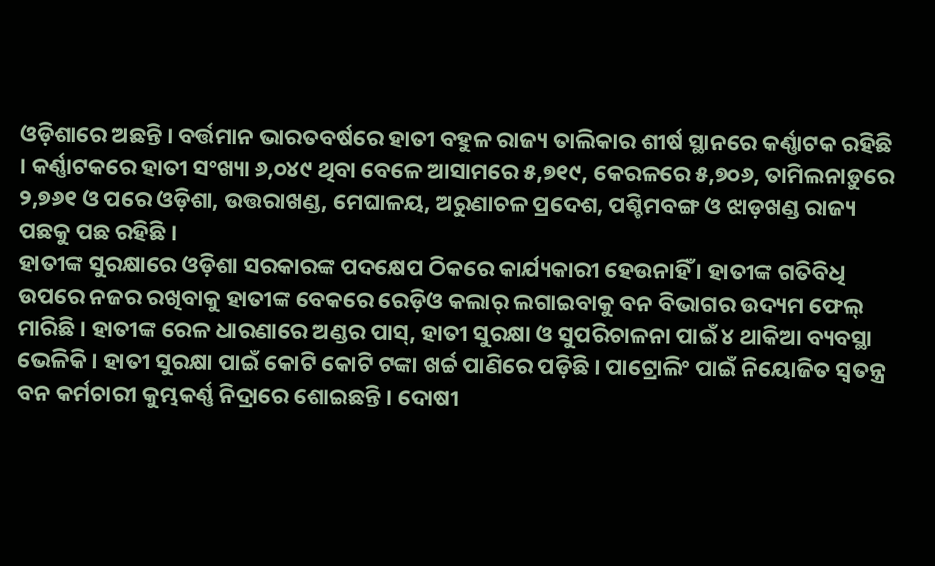ଓଡ଼ିଶାରେ ଅଛନ୍ତି । ବର୍ତ୍ତମାନ ଭାରତବର୍ଷରେ ହାତୀ ବହୁଳ ରାଜ୍ୟ ତାଲିକାର ଶୀର୍ଷ ସ୍ଥାନରେ କର୍ଣ୍ଣାଟକ ରହିଛି । କର୍ଣ୍ଣାଟକରେ ହାତୀ ସଂଖ୍ୟା ୬,୦୪୯ ଥିବା ବେଳେ ଆସାମରେ ୫,୭୧୯, କେରଳରେ ୫,୭୦୬, ତାମିଲନାଡ଼ୁରେ ୨,୭୬୧ ଓ ପରେ ଓଡ଼ିଶା, ଉତ୍ତରାଖଣ୍ଡ, ମେଘାଳୟ, ଅରୁଣାଚଳ ପ୍ରଦେଶ, ପଶ୍ଚିମବଙ୍ଗ ଓ ଝାଡ଼ଖଣ୍ଡ ରାଜ୍ୟ ପଛକୁ ପଛ ରହିଛି ।
ହାତୀଙ୍କ ସୁରକ୍ଷାରେ ଓଡ଼ିଶା ସରକାରଙ୍କ ପଦକ୍ଷେପ ଠିକରେ କାର୍ଯ୍ୟକାରୀ ହେଉନାହିଁ । ହାତୀଙ୍କ ଗତିବିଧି ଉପରେ ନଜର ରଖିବାକୁ ହାତୀଙ୍କ ବେକରେ ରେଡ଼ିଓ କଲାର୍ ଲଗାଇବାକୁ ବନ ବିଭାଗର ଉଦ୍ୟମ ଫେଲ୍ ମାରିଛି । ହାତୀଙ୍କ ରେଳ ଧାରଣାରେ ଅଣ୍ଡର ପାସ୍, ହାତୀ ସୁରକ୍ଷା ଓ ସୁପରିଚାଳନା ପାଇଁ ୪ ଥାକିଆ ବ୍ୟବସ୍ଥା ଭେଳିକି । ହାତୀ ସୁରକ୍ଷା ପାଇଁ କୋଟି କୋଟି ଟଙ୍କା ଖର୍ଚ୍ଚ ପାଣିରେ ପଡ଼ିଛି । ପାଟ୍ରୋଲିଂ ପାଇଁ ନିୟୋଜିତ ସ୍ୱତନ୍ତ୍ର ବନ କର୍ମଚାରୀ କୁମ୍ଭକର୍ଣ୍ଣ ନିଦ୍ରାରେ ଶୋଇଛନ୍ତି । ଦୋଷୀ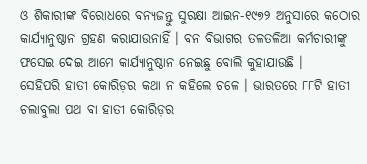ଓ ଶିକାରୀଙ୍କ ବିରୋଧରେ ବନ୍ୟଜନ୍ତୁ ସୁରକ୍ଷା ଆଇନ-୧୯୭୨ ଅନୁସାରେ କଠୋର କାର୍ଯ୍ୟାନୁଷ୍ଠାନ ଗ୍ରହଣ କରାଯାଉନାହିଁ । ବନ ବିଭାଗର ତଳତଳିଆ କର୍ମଚାରୀଙ୍କୁ ଫସେଇ ଦେଇ ଆମେ କାର୍ଯ୍ୟାନୁଷ୍ଠାନ ନେଇଛୁ ବୋଲି କୁହାଯାଉଛି ।
ସେହିପରି ହାତୀ କୋରିଡ଼ର କଥା ନ କହିଲେ ଚଳେ । ଭାରତରେ ୮୮ଟି ହାତୀ ଚଲାବୁଲା ପଥ ବା ହାତୀ କୋରିଡ଼ର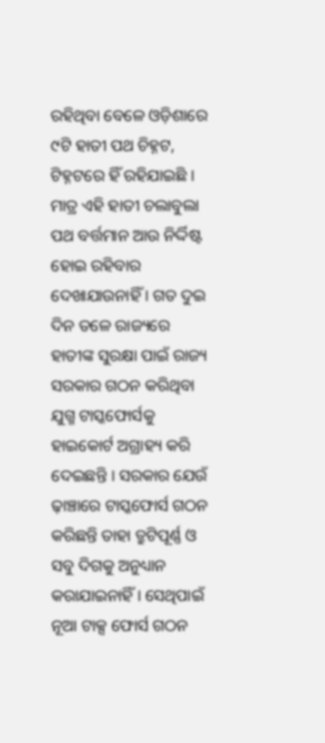ରହିଥିବା ବେଳେ ଓଡ଼ିଶାରେ ୯ଟି ହାତୀ ପଥ ଚିହ୍ନଟ, ଟିହ୍ନଟରେ ହିଁ ରହିଯାଇଛି । ମାତ୍ର ଏହି ହାତୀ ଚଲାବୁଲା ପଥ ବର୍ତ୍ତମାନ ଆଉ ନିର୍ଦ୍ଦିଷ୍ଟ ହୋଇ ରହିବାର ଦେଖାଯାଉନାହିଁ । ଗତ ଦୁଇ ଦିନ ତଳେ ରାଜ୍ୟରେ ହାତୀଙ୍କ ସୁରକ୍ଷା ପାଇଁ ରାଜ୍ୟ ସରକାର ଗଠନ କରିଥିବା ଯୁଗ୍ମ ଟାସ୍କଫୋର୍ସକୁ ହାଇକୋର୍ଟ ଅଗ୍ରାହ୍ୟ କରି ଦେଇଛନ୍ତି । ସରକାର ଯେଉଁ ଢ଼ାଞ୍ଚାରେ ଟାସ୍କଫୋର୍ସ ଗଠନ କରିଛନ୍ତି ତାହା ତ୍ରୁଟିପୂର୍ଣ୍ଣ ଓ ସବୁ ଦିଗକୁ ଅନୁଧ୍ୟାନ କରାଯାଇନାହିଁ । ସେଥିପାଇଁ ନୂଆ ଟାକ୍ସ ଫୋର୍ସ ଗଠନ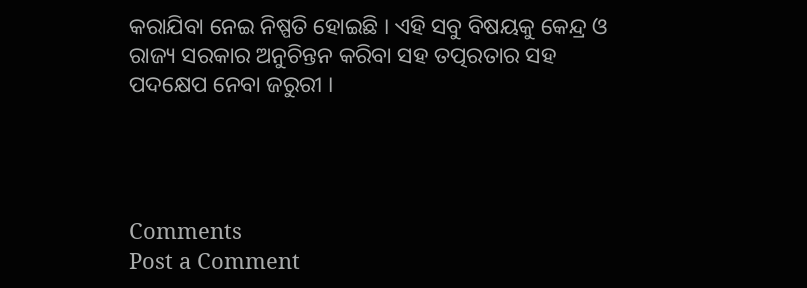କରାଯିବା ନେଇ ନିଷ୍ପତି ହୋଇଛି । ଏହି ସବୁ ବିଷୟକୁ କେନ୍ଦ୍ର ଓ ରାଜ୍ୟ ସରକାର ଅନୁଚିନ୍ତନ କରିବା ସହ ତତ୍ପରତାର ସହ ପଦକ୍ଷେପ ନେବା ଜରୁରୀ ।




Comments
Post a Comment